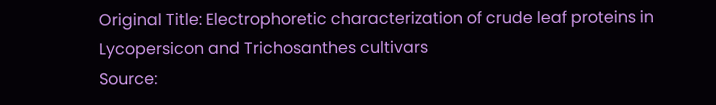Original Title: Electrophoretic characterization of crude leaf proteins in Lycopersicon and Trichosanthes cultivars
Source: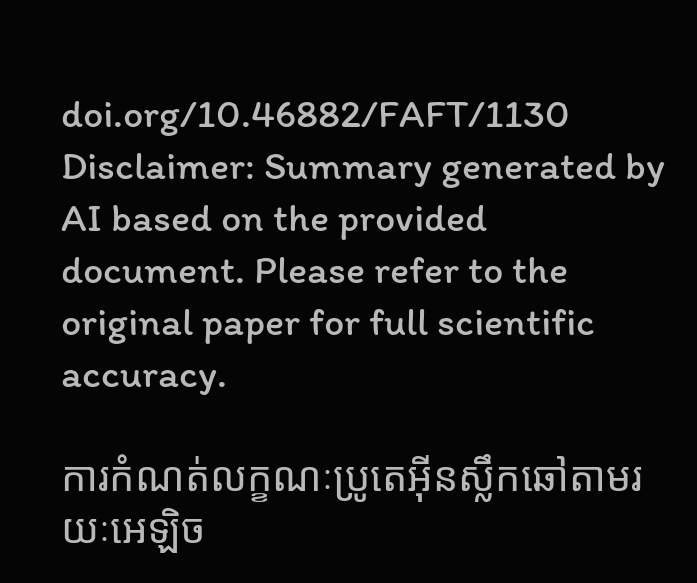doi.org/10.46882/FAFT/1130
Disclaimer: Summary generated by AI based on the provided document. Please refer to the original paper for full scientific accuracy.

ការកំណត់លក្ខណៈប្រូតេអ៊ីនស្លឹកឆៅតាមរយៈអេឡិច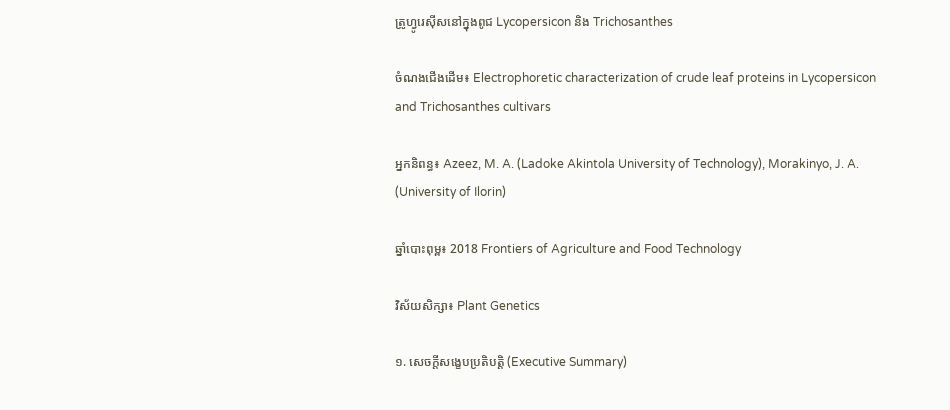ត្រូហ្វូរេស៊ីសនៅក្នុងពូជ Lycopersicon និង Trichosanthes

ចំណងជើងដើម៖ Electrophoretic characterization of crude leaf proteins in Lycopersicon and Trichosanthes cultivars

អ្នកនិពន្ធ៖ Azeez, M. A. (Ladoke Akintola University of Technology), Morakinyo, J. A. (University of Ilorin)

ឆ្នាំបោះពុម្ព៖ 2018 Frontiers of Agriculture and Food Technology

វិស័យសិក្សា៖ Plant Genetics

១. សេចក្តីសង្ខេបប្រតិបត្តិ (Executive Summary)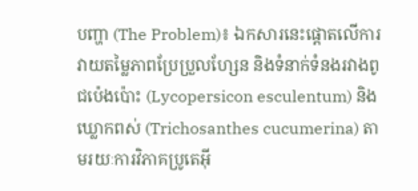បញ្ហា (The Problem)៖ ឯកសារនេះផ្តោតលើការវាយតម្លៃភាពប្រែប្រួលហ្សែន និងទំនាក់ទំនងរវាងពូជប៉េងប៉ោះ (Lycopersicon esculentum) និងឃ្លោកពស់ (Trichosanthes cucumerina) តាមរយៈការវិភាគប្រូតេអ៊ី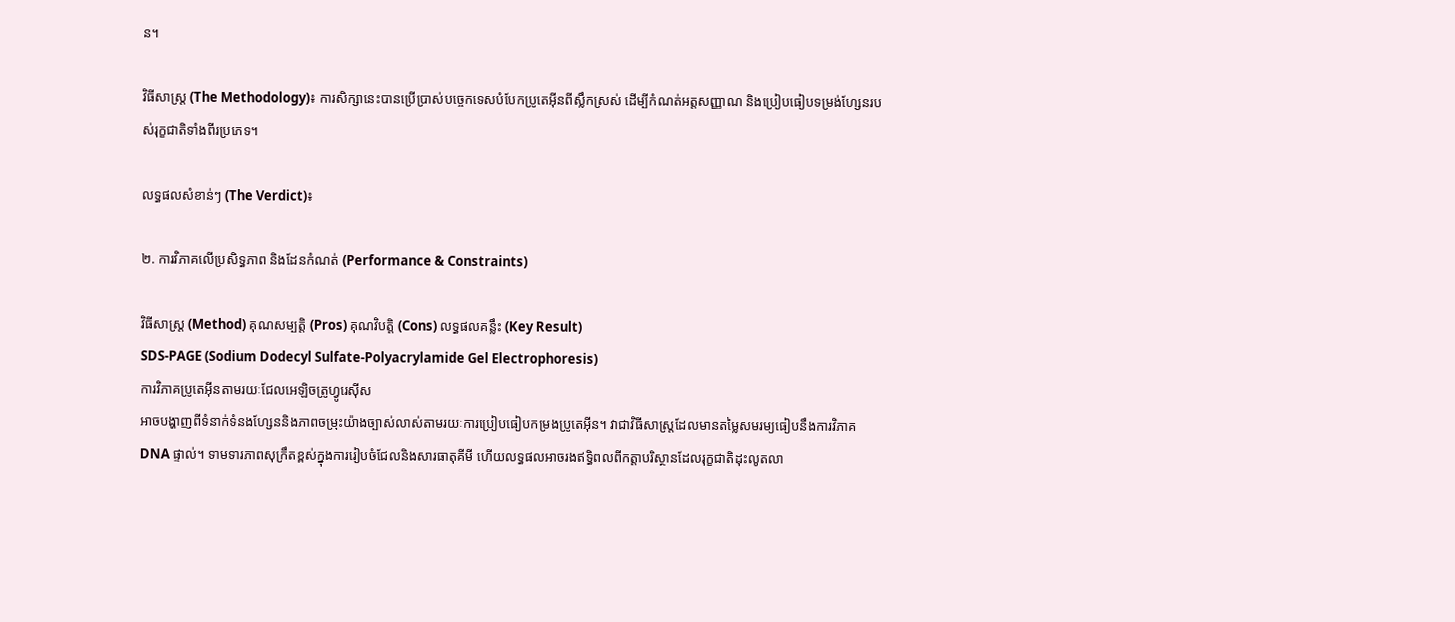ន។

វិធីសាស្ត្រ (The Methodology)៖ ការសិក្សានេះបានប្រើប្រាស់បច្ចេកទេសបំបែកប្រូតេអ៊ីនពីស្លឹកស្រស់ ដើម្បីកំណត់អត្តសញ្ញាណ និងប្រៀបធៀបទម្រង់ហ្សែនរបស់រុក្ខជាតិទាំងពីរប្រភេទ។

លទ្ធផលសំខាន់ៗ (The Verdict)៖

២. ការវិភាគលើប្រសិទ្ធភាព និងដែនកំណត់ (Performance & Constraints)

វិធីសាស្ត្រ (Method) គុណសម្បត្តិ (Pros) គុណវិបត្តិ (Cons) លទ្ធផលគន្លឹះ (Key Result)
SDS-PAGE (Sodium Dodecyl Sulfate-Polyacrylamide Gel Electrophoresis)
ការវិភាគប្រូតេអ៊ីនតាមរយៈជែលអេឡិចត្រូហ្វូរេស៊ីស
អាចបង្ហាញពីទំនាក់ទំនងហ្សែននិងភាពចម្រុះយ៉ាងច្បាស់លាស់តាមរយៈការប្រៀបធៀបកម្រងប្រូតេអ៊ីន។ វាជាវិធីសាស្ត្រដែលមានតម្លៃសមរម្យធៀបនឹងការវិភាគ DNA ផ្ទាល់។ ទាមទារភាពសុក្រឹតខ្ពស់ក្នុងការរៀបចំជែលនិងសារធាតុគីមី ហើយលទ្ធផលអាចរងឥទ្ធិពលពីកត្តាបរិស្ថានដែលរុក្ខជាតិដុះលូតលា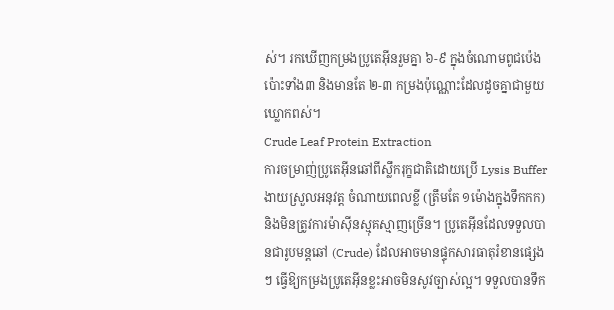ស់។ រកឃើញកម្រងប្រូតេអ៊ីនរួមគ្នា ៦-៩ ក្នុងចំណោមពូជប៉េងប៉ោះទាំង៣ និងមានតែ ២-៣ កម្រងប៉ុណ្ណោះដែលដូចគ្នាជាមួយឃ្លោកពស់។
Crude Leaf Protein Extraction
ការចម្រាញ់ប្រូតេអ៊ីនឆៅពីស្លឹករុក្ខជាតិដោយប្រើ Lysis Buffer
ងាយស្រួលអនុវត្ត ចំណាយពេលខ្លី (ត្រឹមតែ ១ម៉ោងក្នុងទឹកកក) និងមិនត្រូវការម៉ាស៊ីនស្មុគស្មាញច្រើន។ ប្រូតេអ៊ីនដែលទទួលបានជារូបមន្តឆៅ (Crude) ដែលអាចមានផ្ទុកសារធាតុរំខានផ្សេងៗ ធ្វើឱ្យកម្រងប្រូតេអ៊ីនខ្លះអាចមិនសូវច្បាស់ល្អ។ ទទួលបានទឹក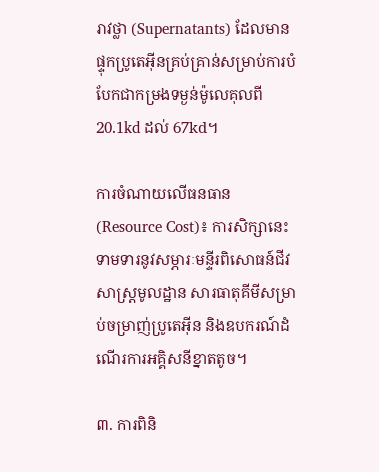រាវថ្លា (Supernatants) ដែលមានផ្ទុកប្រូតេអ៊ីនគ្រប់គ្រាន់សម្រាប់ការបំបែកជាកម្រងទម្ងន់ម៉ូលេគុលពី 20.1kd ដល់ 67kd។

ការចំណាយលើធនធាន (Resource Cost)៖ ការសិក្សានេះទាមទារនូវសម្ភារៈមន្ទីរពិសោធន៍ជីវសាស្ត្រមូលដ្ឋាន សារធាតុគីមីសម្រាប់ចម្រាញ់ប្រូតេអ៊ីន និងឧបករណ៍ដំណើរការអគ្គិសនីខ្នាតតូច។

៣. ការពិនិ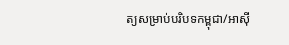ត្យសម្រាប់បរិបទកម្ពុជា/អាស៊ី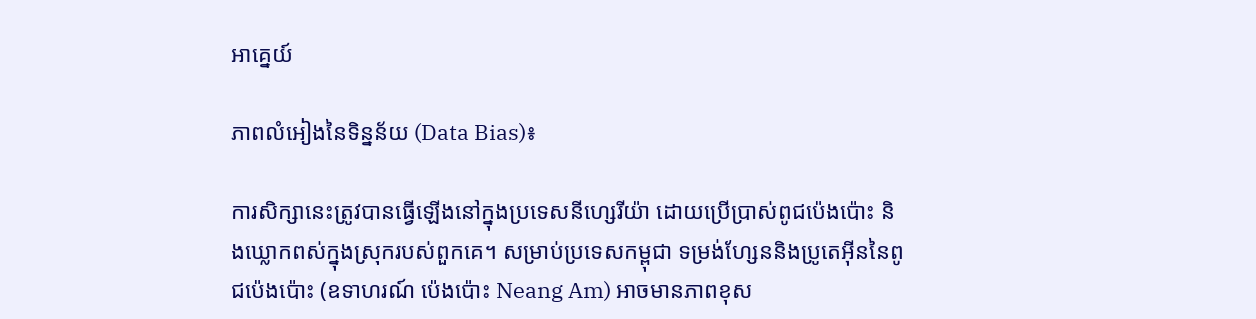អាគ្នេយ៍

ភាពលំអៀងនៃទិន្នន័យ (Data Bias)៖

ការសិក្សានេះត្រូវបានធ្វើឡើងនៅក្នុងប្រទេសនីហ្សេរីយ៉ា ដោយប្រើប្រាស់ពូជប៉េងប៉ោះ និងឃ្លោកពស់ក្នុងស្រុករបស់ពួកគេ។ សម្រាប់ប្រទេសកម្ពុជា ទម្រង់ហ្សែននិងប្រូតេអ៊ីននៃពូជប៉េងប៉ោះ (ឧទាហរណ៍ ប៉េងប៉ោះ Neang Am) អាចមានភាពខុស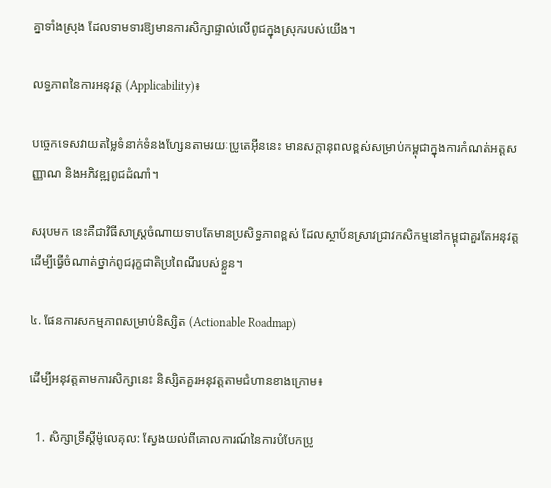គ្នាទាំងស្រុង ដែលទាមទារឱ្យមានការសិក្សាផ្ទាល់លើពូជក្នុងស្រុករបស់យើង។

លទ្ធភាពនៃការអនុវត្ត (Applicability)៖

បច្ចេកទេសវាយតម្លៃទំនាក់ទំនងហ្សែនតាមរយៈប្រូតេអ៊ីននេះ មានសក្តានុពលខ្ពស់សម្រាប់កម្ពុជាក្នុងការកំណត់អត្តសញ្ញាណ និងអភិវឌ្ឍពូជដំណាំ។

សរុបមក នេះគឺជាវិធីសាស្ត្រចំណាយទាបតែមានប្រសិទ្ធភាពខ្ពស់ ដែលស្ថាប័នស្រាវជ្រាវកសិកម្មនៅកម្ពុជាគួរតែអនុវត្តដើម្បីធ្វើចំណាត់ថ្នាក់ពូជរុក្ខជាតិប្រពៃណីរបស់ខ្លួន។

៤. ផែនការសកម្មភាពសម្រាប់និស្សិត (Actionable Roadmap)

ដើម្បីអនុវត្តតាមការសិក្សានេះ និស្សិតគួរអនុវត្តតាមជំហានខាងក្រោម៖

  1. សិក្សាទ្រឹស្តីម៉ូលេគុល: ស្វែងយល់ពីគោលការណ៍នៃការបំបែកប្រូ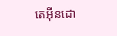តេអ៊ីនដោ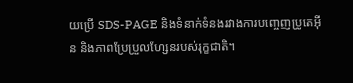យប្រើ SDS-PAGE និងទំនាក់ទំនងរវាងការបញ្ចេញប្រូតេអ៊ីន និងភាពប្រែប្រួលហ្សែនរបស់រុក្ខជាតិ។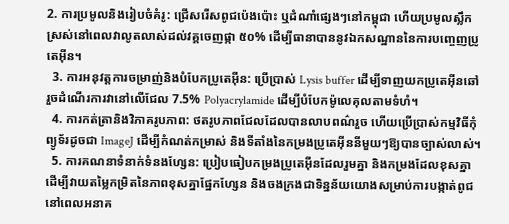2. ការប្រមូលនិងរៀបចំគំរូ: ជ្រើសរើសពូជប៉េងប៉ោះ ឬដំណាំផ្សេងៗនៅកម្ពុជា ហើយប្រមូលស្លឹកស្រស់នៅពេលវាលូតលាស់ដល់វគ្គចេញផ្កា ៥០% ដើម្បីធានាបាននូវឯកសណ្ឋាននៃការបញ្ចេញប្រូតេអ៊ីន។
  3. ការអនុវត្តការចម្រាញ់និងបំបែកប្រូតេអ៊ីន: ប្រើប្រាស់ Lysis buffer ដើម្បីទាញយកប្រូតេអ៊ីនឆៅ រួចដំណើរការវានៅលើជែល 7.5% Polyacrylamide ដើម្បីបំបែកម៉ូលេគុលតាមទំហំ។
  4. ការកត់ត្រានិងវិភាគរូបភាព: ថតរូបភាពជែលដែលបានលាបពណ៌រួច ហើយប្រើប្រាស់កម្មវិធីកុំព្យូទ័រដូចជា ImageJ ដើម្បីកំណត់កម្រាស់ និងទីតាំងនៃកម្រងប្រូតេអ៊ីននីមួយៗឱ្យបានច្បាស់លាស់។
  5. ការគណនាទំនាក់ទំនងហ្សែន: ប្រៀបធៀបកម្រងប្រូតេអ៊ីនដែលរួមគ្នា និងកម្រងដែលខុសគ្នា ដើម្បីវាយតម្លៃកម្រិតនៃភាពខុសគ្នាផ្នែកហ្សែន និងចងក្រងជាទិន្នន័យយោងសម្រាប់ការបង្កាត់ពូជនៅពេលអនាគ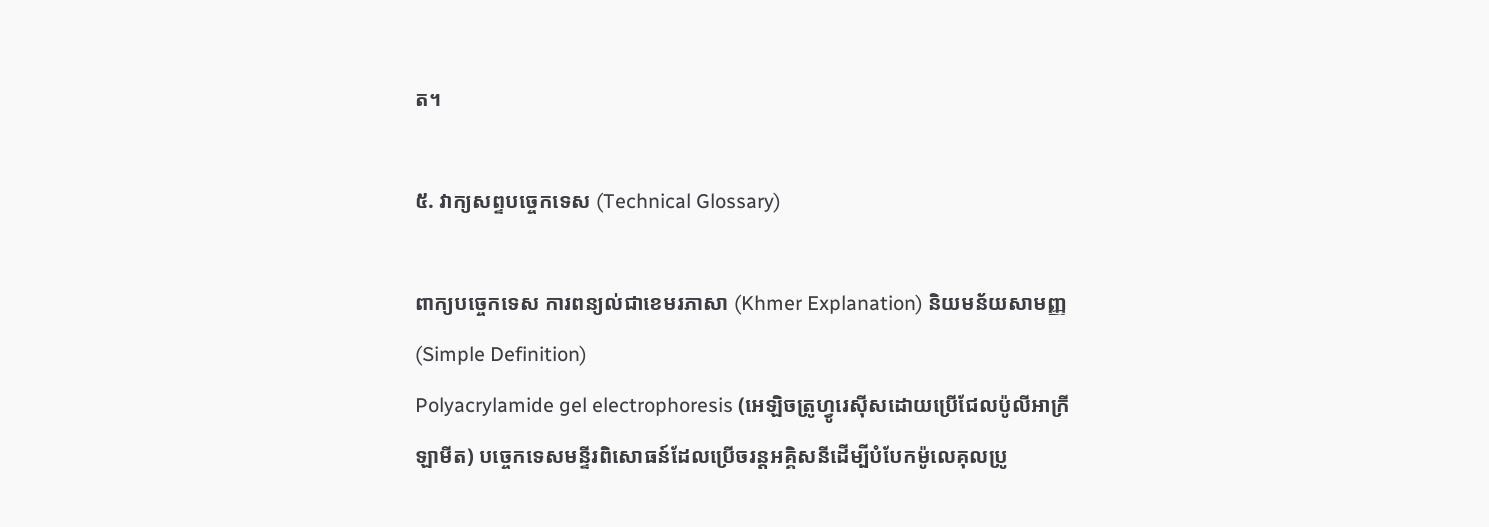ត។

៥. វាក្យសព្ទបច្ចេកទេស (Technical Glossary)

ពាក្យបច្ចេកទេស ការពន្យល់ជាខេមរភាសា (Khmer Explanation) និយមន័យសាមញ្ញ (Simple Definition)
Polyacrylamide gel electrophoresis (អេឡិចត្រូហ្វូរេស៊ីសដោយប្រើជែលប៉ូលីអាក្រីឡាមីត) បច្ចេកទេសមន្ទីរពិសោធន៍ដែលប្រើចរន្តអគ្គិសនីដើម្បីបំបែកម៉ូលេគុលប្រូ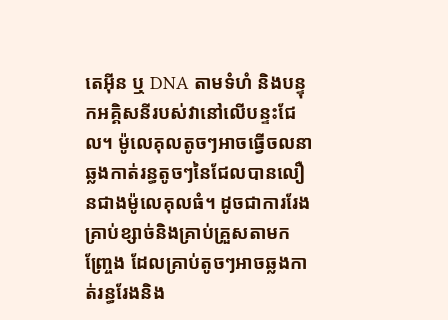តេអ៊ីន ឬ DNA តាមទំហំ និងបន្ទុកអគ្គិសនីរបស់វានៅលើបន្ទះជែល។ ម៉ូលេគុលតូចៗអាចធ្វើចលនាឆ្លងកាត់រន្ធតូចៗនៃជែលបានលឿនជាងម៉ូលេគុលធំ។ ដូចជាការរែងគ្រាប់ខ្សាច់និងគ្រាប់គ្រួសតាមកញ្ច្រែង ដែលគ្រាប់តូចៗអាចឆ្លងកាត់រន្ធរែងនិង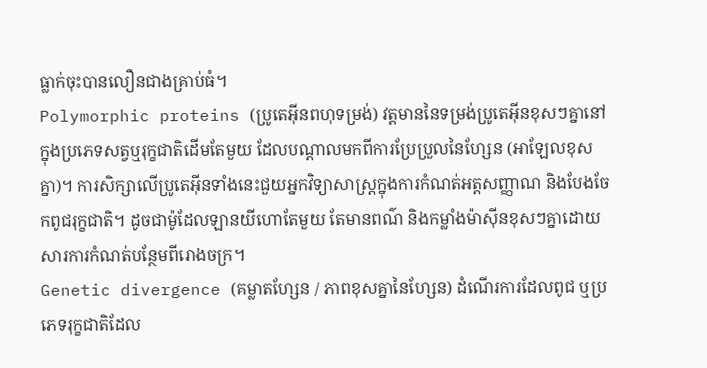ធ្លាក់ចុះបានលឿនជាងគ្រាប់ធំ។
Polymorphic proteins (ប្រូតេអ៊ីនពហុទម្រង់) វត្តមាននៃទម្រង់ប្រូតេអ៊ីនខុសៗគ្នានៅក្នុងប្រភេទសត្វឬរុក្ខជាតិដើមតែមួយ ដែលបណ្តាលមកពីការប្រែប្រួលនៃហ្សែន (អាឡែលខុសគ្នា)។ ការសិក្សាលើប្រូតេអ៊ីនទាំងនេះជួយអ្នកវិទ្យាសាស្ត្រក្នុងការកំណត់អត្តសញ្ញាណ និងបែងចែកពូជរុក្ខជាតិ។ ដូចជាម៉ូដែលឡានយីហោតែមួយ តែមានពណ៌ និងកម្លាំងម៉ាស៊ីនខុសៗគ្នាដោយសារការកំណត់បន្ថែមពីរោងចក្រ។
Genetic divergence (គម្លាតហ្សែន / ភាពខុសគ្នានៃហ្សែន) ដំណើរការដែលពូជ ឬប្រភេទរុក្ខជាតិដែល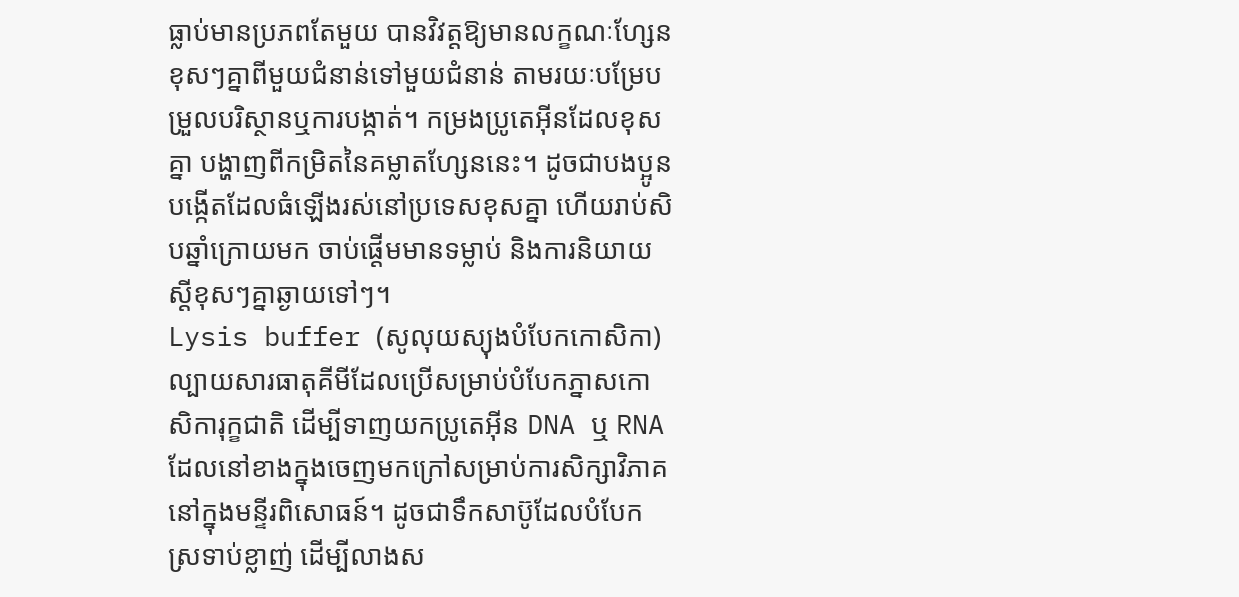ធ្លាប់មានប្រភពតែមួយ បានវិវត្តឱ្យមានលក្ខណៈហ្សែនខុសៗគ្នាពីមួយជំនាន់ទៅមួយជំនាន់ តាមរយៈបម្រែបម្រួលបរិស្ថានឬការបង្កាត់។ កម្រងប្រូតេអ៊ីនដែលខុសគ្នា បង្ហាញពីកម្រិតនៃគម្លាតហ្សែននេះ។ ដូចជាបងប្អូនបង្កើតដែលធំឡើងរស់នៅប្រទេសខុសគ្នា ហើយរាប់សិបឆ្នាំក្រោយមក ចាប់ផ្តើមមានទម្លាប់ និងការនិយាយស្តីខុសៗគ្នាឆ្ងាយទៅៗ។
Lysis buffer (សូលុយស្យុងបំបែកកោសិកា) ល្បាយសារធាតុគីមីដែលប្រើសម្រាប់បំបែកភ្នាសកោសិការុក្ខជាតិ ដើម្បីទាញយកប្រូតេអ៊ីន DNA ឬ RNA ដែលនៅខាងក្នុងចេញមកក្រៅសម្រាប់ការសិក្សាវិភាគនៅក្នុងមន្ទីរពិសោធន៍។ ដូចជាទឹកសាប៊ូដែលបំបែកស្រទាប់ខ្លាញ់ ដើម្បីលាងស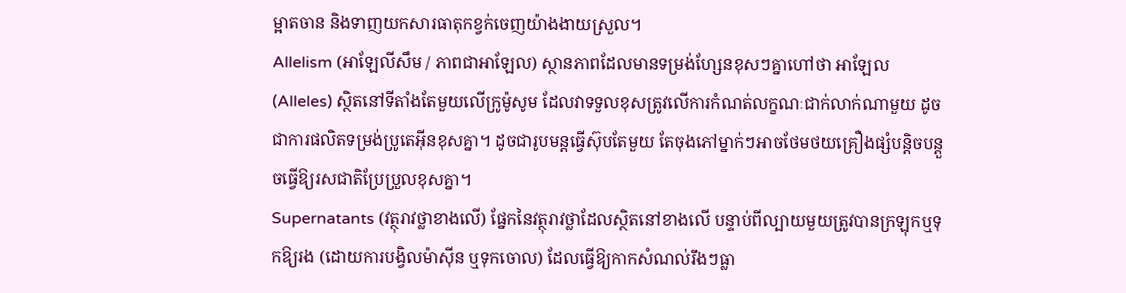ម្អាតចាន និងទាញយកសារធាតុកខ្វក់ចេញយ៉ាងងាយស្រួល។
Allelism (អាឡែលីសឹម / ភាពជាអាឡែល) ស្ថានភាពដែលមានទម្រង់ហ្សែនខុសៗគ្នាហៅថា អាឡែល (Alleles) ស្ថិតនៅទីតាំងតែមួយលើក្រូម៉ូសូម ដែលវាទទួលខុសត្រូវលើការកំណត់លក្ខណៈជាក់លាក់ណាមួយ ដូចជាការផលិតទម្រង់ប្រូតេអ៊ីនខុសគ្នា។ ដូចជារូបមន្តធ្វើស៊ុបតែមួយ តែចុងភៅម្នាក់ៗអាចថែមថយគ្រឿងផ្សំបន្តិចបន្តួចធ្វើឱ្យរសជាតិប្រែប្រួលខុសគ្នា។
Supernatants (វត្ថុរាវថ្លាខាងលើ) ផ្នែកនៃវត្ថុរាវថ្លាដែលស្ថិតនៅខាងលើ បន្ទាប់ពីល្បាយមួយត្រូវបានក្រឡុកឬទុកឱ្យរង (ដោយការបង្វិលម៉ាស៊ីន ឬទុកចោល) ដែលធ្វើឱ្យកាកសំណល់រឹងៗធ្លា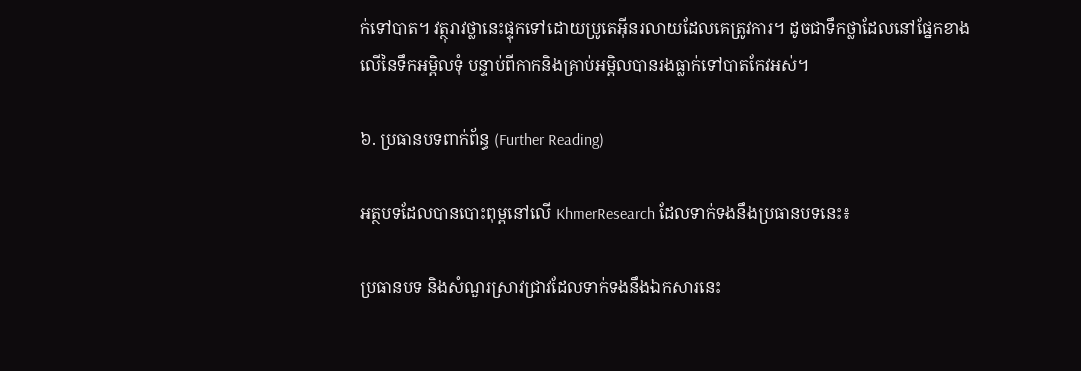ក់ទៅបាត។ វត្ថុរាវថ្លានេះផ្ទុកទៅដោយប្រូតេអ៊ីនរលាយដែលគេត្រូវការ។ ដូចជាទឹកថ្លាដែលនៅផ្នែកខាងលើនៃទឹកអម្ពិលទុំ បន្ទាប់ពីកាកនិងគ្រាប់អម្ពិលបានរងធ្លាក់ទៅបាតកែវអស់។

៦. ប្រធានបទពាក់ព័ន្ធ (Further Reading)

អត្ថបទដែលបានបោះពុម្ពនៅលើ KhmerResearch ដែលទាក់ទងនឹងប្រធានបទនេះ៖

ប្រធានបទ និងសំណួរស្រាវជ្រាវដែលទាក់ទងនឹងឯកសារនេះ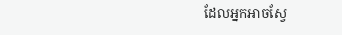ដែលអ្នកអាចស្វែ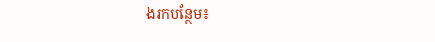ងរកបន្ថែម៖